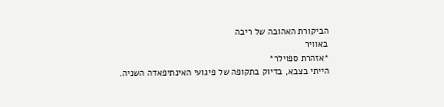הביקורת האהובה של ריבה
באוויר
*אזהרת ספוילר*
הייתי בצבא, בדיוק בתקופה של פיגועי האינתיפאדה השניה.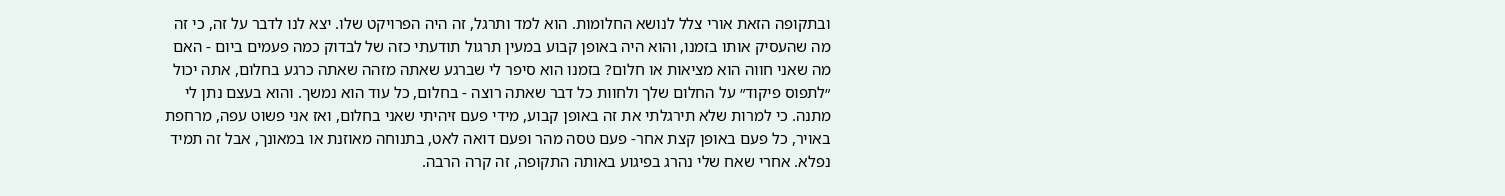ובתקופה הזאת אורי צלל לנושא החלומות. הוא למד ותרגל, זה היה הפרויקט שלו. יצא לנו לדבר על זה, כי זה מה שהעסיק אותו בזמנו, והוא היה באופן קבוע במעין תרגול תודעתי כזה של לבדוק כמה פעמים ביום - האם מה שאני חווה הוא מציאות או חלום? בזמנו הוא סיפר לי שברגע שאתה מזהה שאתה כרגע בחלום, אתה יכול ״לתפוס פיקוד״ על החלום שלך ולחוות כל דבר שאתה רוצה - בחלום, כל עוד הוא נמשך. והוא בעצם נתן לי מתנה. כי למרות שלא תירגלתי את זה באופן קבוע, מידי פעם זיהיתי שאני בחלום, ואז אני פשוט עפה, מרחפת באויר, כל פעם באופן קצת אחר- פעם טסה מהר ופעם דואה לאט, בתנוחה מאוזנת או במאונך, אבל זה תמיד נפלא. אחרי שאח שלי נהרג בפיגוע באותה התקופה, זה קרה הרבה.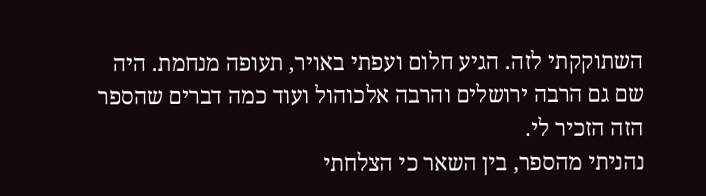השתוקקתי לזה. הגיע חלום ועפתי באויר, תעופה מנחמת. היה שם גם הרבה ירושלים והרבה אלכוהול ועוד כמה דברים שהספר הזה הזכיר לי.
נהניתי מהספר, בין השאר כי הצלחתי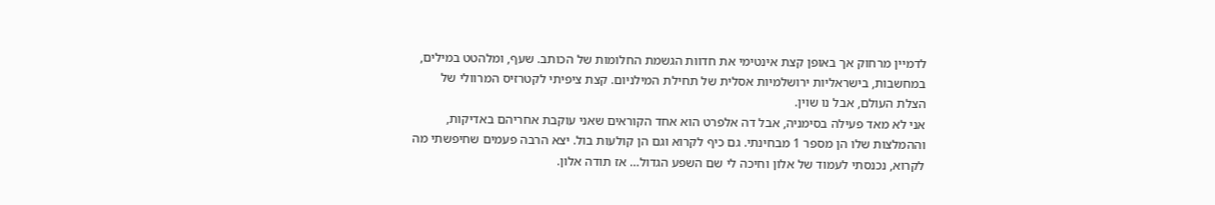לדמיין מרחוק אך באופן קצת אינטימי את חדוות הגשמת החלומות של הכותב. שעף, ומלהטט במילים, במחשבות, בישראליות ירושלמיות אסלית של תחילת המילניום. קצת ציפיתי לקטרזיס המרוולי של הצלת העולם, אבל נו שוין.
אני לא מאד פעילה בסימניה, אבל דה אלפרט הוא אחד הקוראים שאני עוקבת אחריהם באדיקות, וההמלצות שלו הן מספר 1 מבחינתי. גם כיף לקרוא וגם הן קולעות בול. יצא הרבה פעמים שחיפשתי מה לקרוא, נכנסתי לעמוד של אלון וחיכה לי שם השפע הגדול… אז תודה אלון.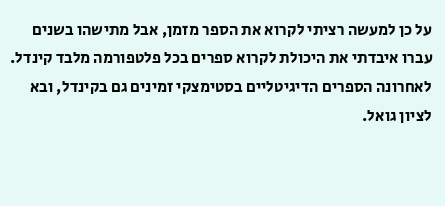על כן למעשה רציתי לקרוא את הספר מזמן, אבל מתישהו בשנים עברו איבדתי את היכולת לקרוא ספרים בכל פלטפורמה מלבד קינדל. לאחרונה הספרים הדיגיטליים בסטימצקי זמינים גם בקינדל, ובא לציון גואל.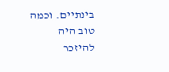בינתיים. וכמה טוב היה להיזכר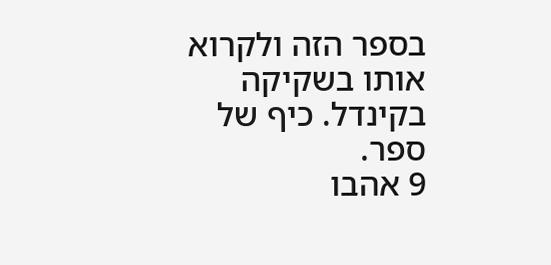בספר הזה ולקרוא אותו בשקיקה בקינדל. כיף של ספר.
9 אהבו